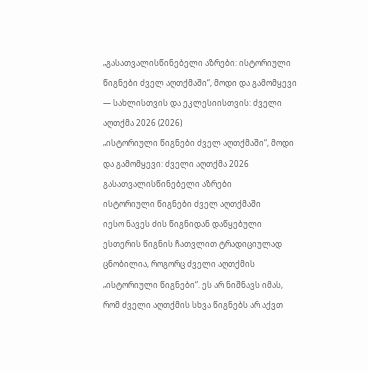„გასათვალისწინებელი აზრები: ისტორიული წიგნები ძველ აღთქმაში“, მოდი და გამომყევი — სახლისთვის და ეკლესიისთვის: ძველი აღთქმა 2026 (2026)
„ისტორიული წიგნები ძველ აღთქმაში“, მოდი და გამომყევი: ძველი აღთქმა 2026
გასათვალისწინებელი აზრები
ისტორიული წიგნები ძველ აღთქმაში
იესო ნავეს ძის წიგნიდან დაწყებული ესთერის წიგნის ჩათვლით ტრადიციულად ცნობილია, როგორც ძველი აღთქმის „ისტორიული წიგნები“. ეს არ ნიშნავს იმას, რომ ძველი აღთქმის სხვა წიგნებს არ აქვთ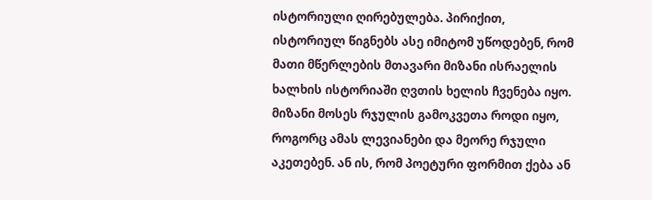ისტორიული ღირებულება. პირიქით, ისტორიულ წიგნებს ასე იმიტომ უწოდებენ, რომ მათი მწერლების მთავარი მიზანი ისრაელის ხალხის ისტორიაში ღვთის ხელის ჩვენება იყო. მიზანი მოსეს რჯულის გამოკვეთა როდი იყო, როგორც ამას ლევიანები და მეორე რჯული აკეთებენ. ან ის, რომ პოეტური ფორმით ქება ან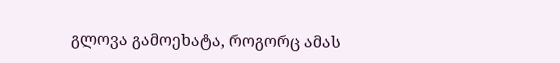გლოვა გამოეხატა, როგორც ამას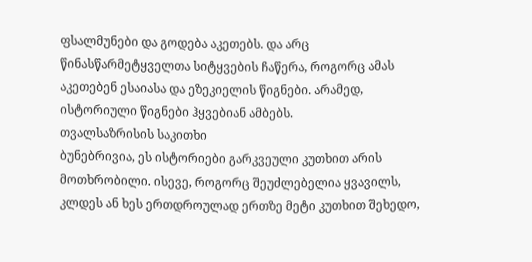ფსალმუნები და გოდება აკეთებს. და არც წინასწარმეტყველთა სიტყვების ჩაწერა, როგორც ამას აკეთებენ ესაიასა და ეზეკიელის წიგნები. არამედ, ისტორიული წიგნები ჰყვებიან ამბებს.
თვალსაზრისის საკითხი
ბუნებრივია, ეს ისტორიები გარკვეული კუთხით არის მოთხრობილი. ისევე, როგორც შეუძლებელია ყვავილს, კლდეს ან ხეს ერთდროულად ერთზე მეტი კუთხით შეხედო,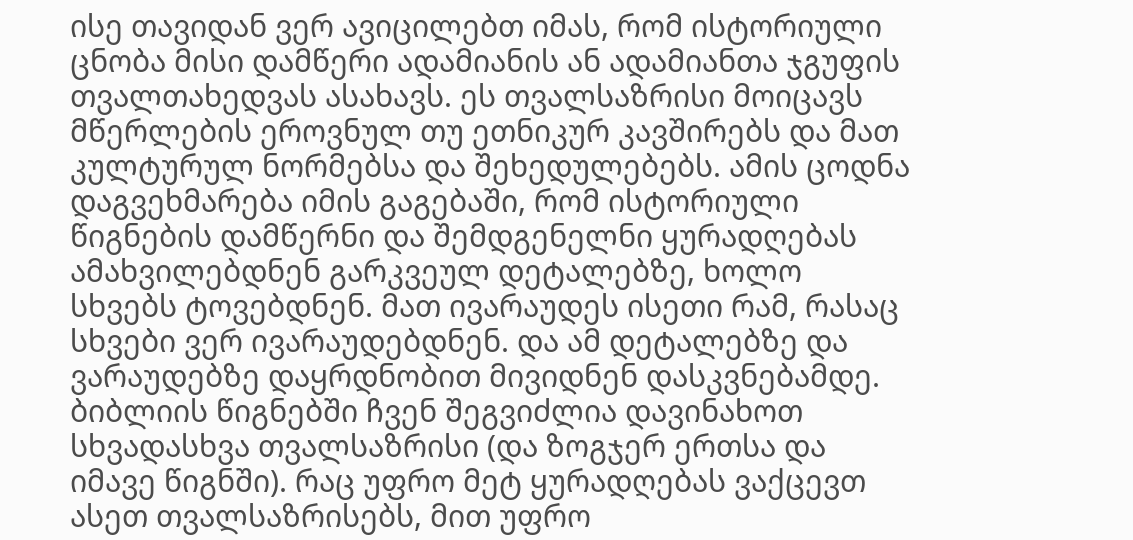ისე თავიდან ვერ ავიცილებთ იმას, რომ ისტორიული ცნობა მისი დამწერი ადამიანის ან ადამიანთა ჯგუფის თვალთახედვას ასახავს. ეს თვალსაზრისი მოიცავს მწერლების ეროვნულ თუ ეთნიკურ კავშირებს და მათ კულტურულ ნორმებსა და შეხედულებებს. ამის ცოდნა დაგვეხმარება იმის გაგებაში, რომ ისტორიული წიგნების დამწერნი და შემდგენელნი ყურადღებას ამახვილებდნენ გარკვეულ დეტალებზე, ხოლო სხვებს ტოვებდნენ. მათ ივარაუდეს ისეთი რამ, რასაც სხვები ვერ ივარაუდებდნენ. და ამ დეტალებზე და ვარაუდებზე დაყრდნობით მივიდნენ დასკვნებამდე. ბიბლიის წიგნებში ჩვენ შეგვიძლია დავინახოთ სხვადასხვა თვალსაზრისი (და ზოგჯერ ერთსა და იმავე წიგნში). რაც უფრო მეტ ყურადღებას ვაქცევთ ასეთ თვალსაზრისებს, მით უფრო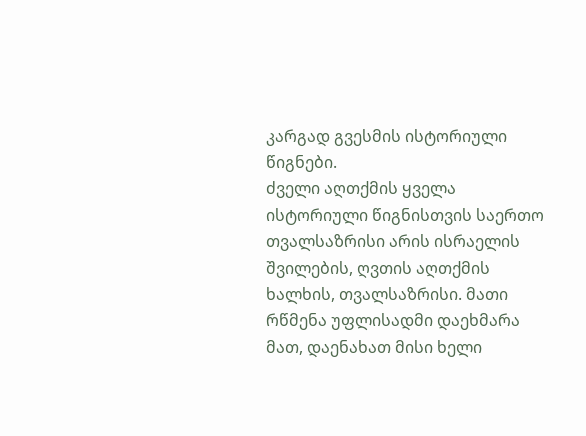კარგად გვესმის ისტორიული წიგნები.
ძველი აღთქმის ყველა ისტორიული წიგნისთვის საერთო თვალსაზრისი არის ისრაელის შვილების, ღვთის აღთქმის ხალხის, თვალსაზრისი. მათი რწმენა უფლისადმი დაეხმარა მათ, დაენახათ მისი ხელი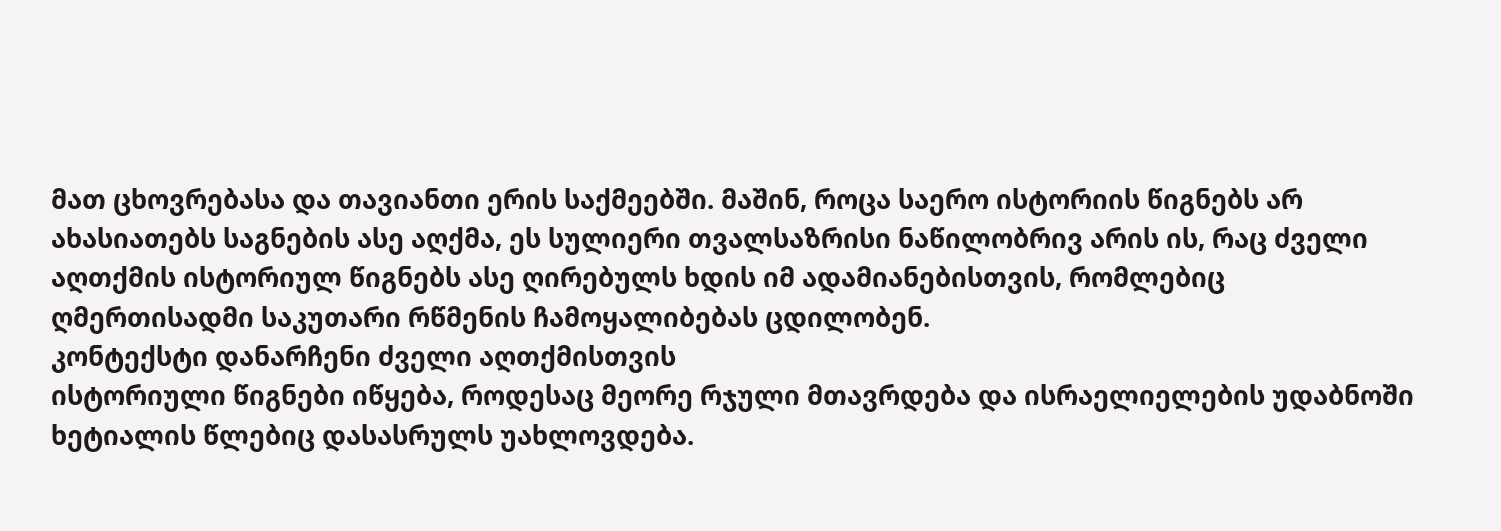მათ ცხოვრებასა და თავიანთი ერის საქმეებში. მაშინ, როცა საერო ისტორიის წიგნებს არ ახასიათებს საგნების ასე აღქმა, ეს სულიერი თვალსაზრისი ნაწილობრივ არის ის, რაც ძველი აღთქმის ისტორიულ წიგნებს ასე ღირებულს ხდის იმ ადამიანებისთვის, რომლებიც ღმერთისადმი საკუთარი რწმენის ჩამოყალიბებას ცდილობენ.
კონტექსტი დანარჩენი ძველი აღთქმისთვის
ისტორიული წიგნები იწყება, როდესაც მეორე რჯული მთავრდება და ისრაელიელების უდაბნოში ხეტიალის წლებიც დასასრულს უახლოვდება.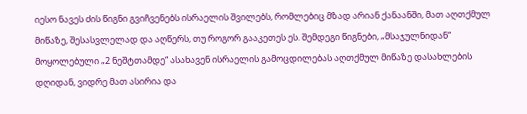იესო ნავეს ძის წიგნი გვიჩვენებს ისრაელის შვილებს, რომლებიც მზად არიან ქანაანში, მათ აღთქმულ მიწაზე, შესასვლელად და აღწერს, თუ როგორ გააკეთეს ეს. შემდეგი წიგნები, „მსაჯულნიდან“ მოყოლებული „2 ნეშტთამდე“ ასახავენ ისრაელის გამოცდილებას აღთქმულ მიწაზე დასახლების დღიდან, ვიდრე მათ ასირია და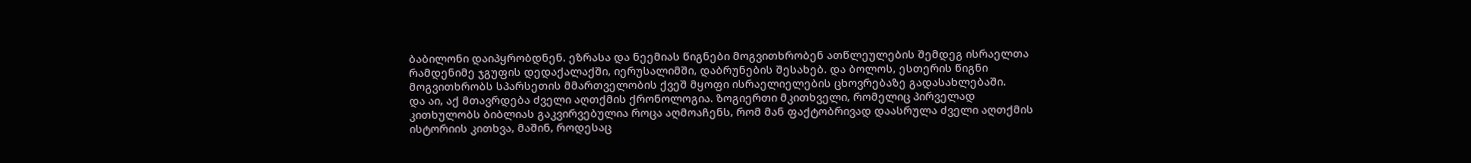ბაბილონი დაიპყრობდნენ. ეზრასა და ნეემიას წიგნები მოგვითხრობენ ათწლეულების შემდეგ ისრაელთა რამდენიმე ჯგუფის დედაქალაქში, იერუსალიმში, დაბრუნების შესახებ. და ბოლოს, ესთერის წიგნი მოგვითხრობს სპარსეთის მმართველობის ქვეშ მყოფი ისრაელიელების ცხოვრებაზე გადასახლებაში.
და აი, აქ მთავრდება ძველი აღთქმის ქრონოლოგია. ზოგიერთი მკითხველი, რომელიც პირველად კითხულობს ბიბლიას გაკვირვებულია როცა აღმოაჩენს, რომ მან ფაქტობრივად დაასრულა ძველი აღთქმის ისტორიის კითხვა, მაშინ, როდესაც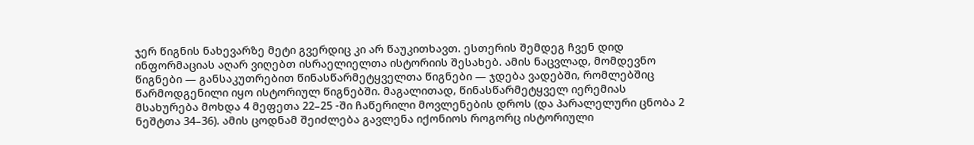ჯერ წიგნის ნახევარზე მეტი გვერდიც კი არ წაუკითხავთ. ესთერის შემდეგ ჩვენ დიდ ინფორმაციას აღარ ვიღებთ ისრაელიელთა ისტორიის შესახებ. ამის ნაცვლად, მომდევნო წიგნები — განსაკუთრებით წინასწარმეტყველთა წიგნები — ჯდება ვადებში, რომლებშიც წარმოდგენილი იყო ისტორიულ წიგნებში. მაგალითად, წინასწარმეტყველ იერემიას მსახურება მოხდა 4 მეფეთა 22–25 -ში ჩაწერილი მოვლენების დროს (და პარალელური ცნობა 2 ნეშტთა 34–36). ამის ცოდნამ შეიძლება გავლენა იქონიოს როგორც ისტორიული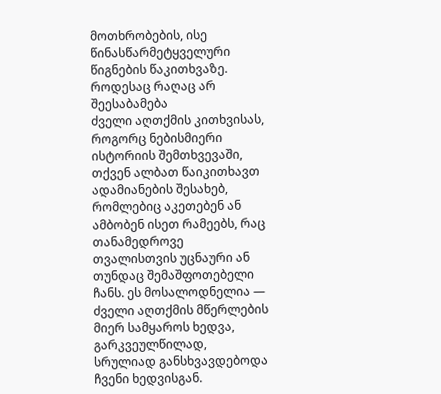მოთხრობების, ისე წინასწარმეტყველური წიგნების წაკითხვაზე.
როდესაც რაღაც არ შეესაბამება
ძველი აღთქმის კითხვისას, როგორც ნებისმიერი ისტორიის შემთხვევაში, თქვენ ალბათ წაიკითხავთ ადამიანების შესახებ, რომლებიც აკეთებენ ან ამბობენ ისეთ რამეებს, რაც თანამედროვე თვალისთვის უცნაური ან თუნდაც შემაშფოთებელი ჩანს. ეს მოსალოდნელია — ძველი აღთქმის მწერლების მიერ სამყაროს ხედვა, გარკვეულწილად, სრულიად განსხვავდებოდა ჩვენი ხედვისგან.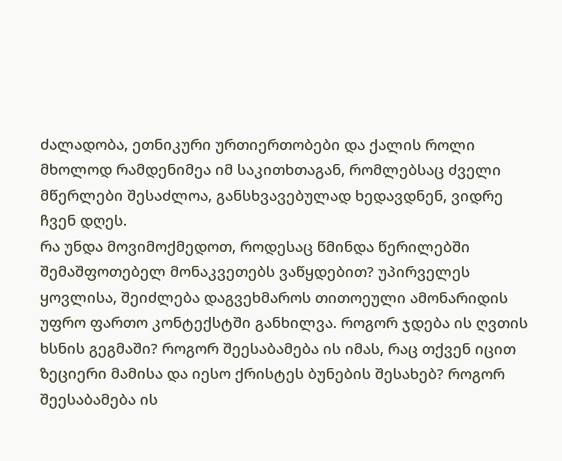ძალადობა, ეთნიკური ურთიერთობები და ქალის როლი მხოლოდ რამდენიმეა იმ საკითხთაგან, რომლებსაც ძველი მწერლები შესაძლოა, განსხვავებულად ხედავდნენ, ვიდრე ჩვენ დღეს.
რა უნდა მოვიმოქმედოთ, როდესაც წმინდა წერილებში შემაშფოთებელ მონაკვეთებს ვაწყდებით? უპირველეს ყოვლისა, შეიძლება დაგვეხმაროს თითოეული ამონარიდის უფრო ფართო კონტექსტში განხილვა. როგორ ჯდება ის ღვთის ხსნის გეგმაში? როგორ შეესაბამება ის იმას, რაც თქვენ იცით ზეციერი მამისა და იესო ქრისტეს ბუნების შესახებ? როგორ შეესაბამება ის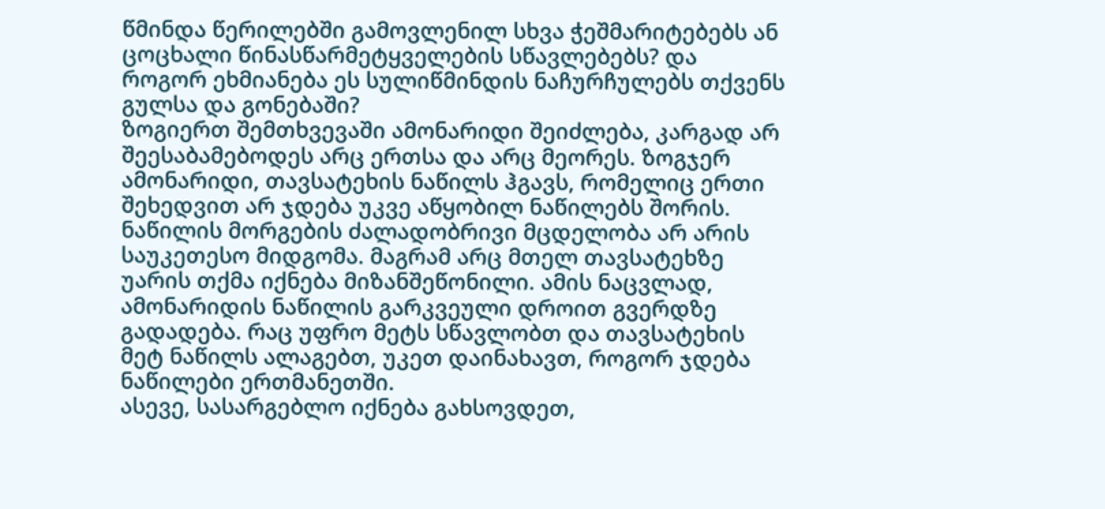წმინდა წერილებში გამოვლენილ სხვა ჭეშმარიტებებს ან ცოცხალი წინასწარმეტყველების სწავლებებს? და როგორ ეხმიანება ეს სულიწმინდის ნაჩურჩულებს თქვენს გულსა და გონებაში?
ზოგიერთ შემთხვევაში ამონარიდი შეიძლება, კარგად არ შეესაბამებოდეს არც ერთსა და არც მეორეს. ზოგჯერ ამონარიდი, თავსატეხის ნაწილს ჰგავს, რომელიც ერთი შეხედვით არ ჯდება უკვე აწყობილ ნაწილებს შორის. ნაწილის მორგების ძალადობრივი მცდელობა არ არის საუკეთესო მიდგომა. მაგრამ არც მთელ თავსატეხზე უარის თქმა იქნება მიზანშეწონილი. ამის ნაცვლად, ამონარიდის ნაწილის გარკვეული დროით გვერდზე გადადება. რაც უფრო მეტს სწავლობთ და თავსატეხის მეტ ნაწილს ალაგებთ, უკეთ დაინახავთ, როგორ ჯდება ნაწილები ერთმანეთში.
ასევე, სასარგებლო იქნება გახსოვდეთ,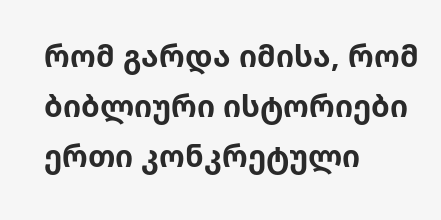რომ გარდა იმისა, რომ ბიბლიური ისტორიები ერთი კონკრეტული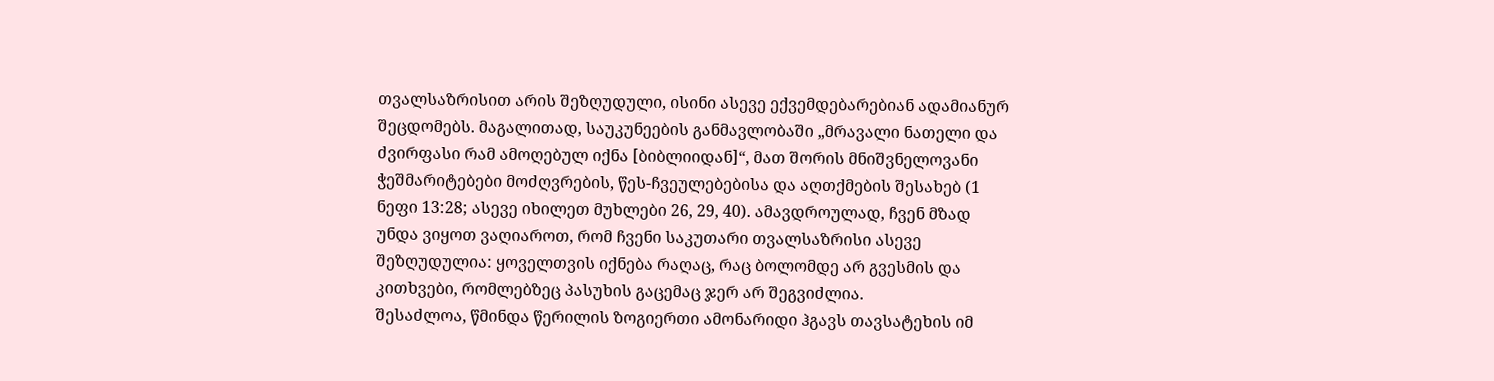თვალსაზრისით არის შეზღუდული, ისინი ასევე ექვემდებარებიან ადამიანურ შეცდომებს. მაგალითად, საუკუნეების განმავლობაში „მრავალი ნათელი და ძვირფასი რამ ამოღებულ იქნა [ბიბლიიდან]“, მათ შორის მნიშვნელოვანი ჭეშმარიტებები მოძღვრების, წეს-ჩვეულებებისა და აღთქმების შესახებ (1 ნეფი 13:28; ასევე იხილეთ მუხლები 26, 29, 40). ამავდროულად, ჩვენ მზად უნდა ვიყოთ ვაღიაროთ, რომ ჩვენი საკუთარი თვალსაზრისი ასევე შეზღუდულია: ყოველთვის იქნება რაღაც, რაც ბოლომდე არ გვესმის და კითხვები, რომლებზეც პასუხის გაცემაც ჯერ არ შეგვიძლია.
შესაძლოა, წმინდა წერილის ზოგიერთი ამონარიდი ჰგავს თავსატეხის იმ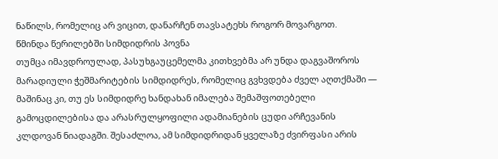ნაწილს, რომელიც არ ვიცით, დანარჩენ თავსატეხს როგორ მოვარგოთ.
წმინდა წერილებში სიმდიდრის პოვნა
თუმცა იმავდროულად, პასუხგაუცემელმა კითხვებმა არ უნდა დაგვაშოროს მარადიული ჭეშმარიტების სიმდიდრეს, რომელიც გვხვდება ძველ აღთქმაში — მაშინაც კი, თუ ეს სიმდიდრე ხანდახან იმალება შემაშფოთებელი გამოცდილებისა და არასრულყოფილი ადამიანების ცუდი არჩევანის კლდოვან ნიადაგში. შესაძლოა, ამ სიმდიდრიდან ყველაზე ძვირფასი არის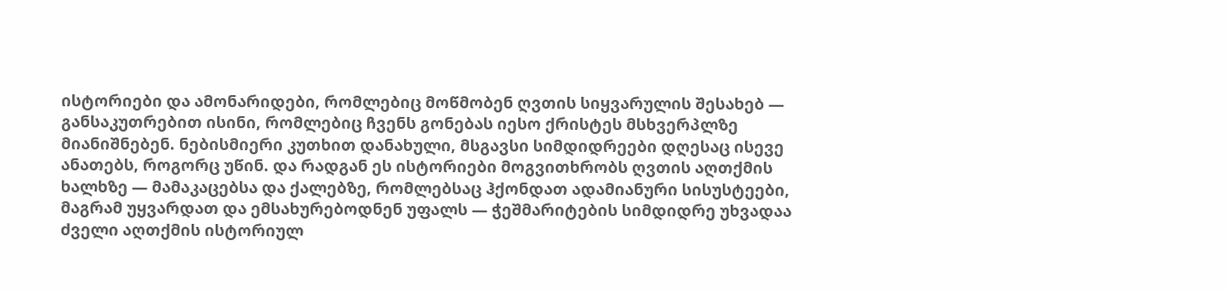ისტორიები და ამონარიდები, რომლებიც მოწმობენ ღვთის სიყვარულის შესახებ — განსაკუთრებით ისინი, რომლებიც ჩვენს გონებას იესო ქრისტეს მსხვერპლზე მიანიშნებენ. ნებისმიერი კუთხით დანახული, მსგავსი სიმდიდრეები დღესაც ისევე ანათებს, როგორც უწინ. და რადგან ეს ისტორიები მოგვითხრობს ღვთის აღთქმის ხალხზე — მამაკაცებსა და ქალებზე, რომლებსაც ჰქონდათ ადამიანური სისუსტეები, მაგრამ უყვარდათ და ემსახურებოდნენ უფალს — ჭეშმარიტების სიმდიდრე უხვადაა ძველი აღთქმის ისტორიულ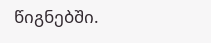წიგნებში.